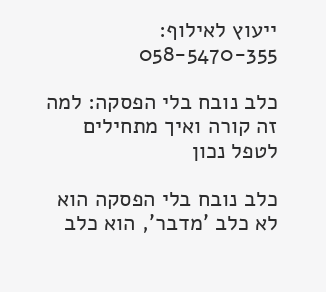ייעוץ לאילוף:
058-5470-355

כלב נובח בלי הפסקה: למה זה קורה ואיך מתחילים לטפל נכון

כלב נובח בלי הפסקה הוא לא כלב 'מדבר', הוא כלב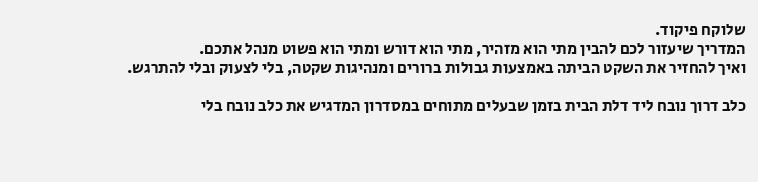שלוקח פיקוד.
המדריך שיעזור לכם להבין מתי הוא מזהיר, מתי הוא דורש ומתי הוא פשוט מנהל אתכם.
ואיך להחזיר את השקט הביתה באמצעות גבולות ברורים ומנהיגות שקטה, בלי לצעוק ובלי להתרגש.

כלב דרוך נובח ליד דלת הבית בזמן שבעלים מתוחים במסדרון המדגיש את כלב נובח בלי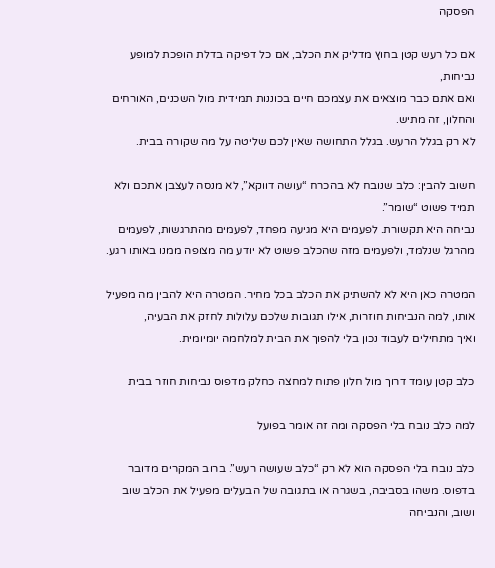הפסקה

אם כל רעש קטן בחוץ מדליק את הכלב, אם כל דפיקה בדלת הופכת למופע נביחות,
ואם אתם כבר מוצאים את עצמכם חיים בכוננות תמידית מול השכנים, האורחים והחלון, זה מתיש.
לא רק בגלל הרעש. בגלל התחושה שאין לכם שליטה על מה שקורה בבית.

חשוב להבין: כלב שנובח לא בהכרח “עושה דווקא”, לא מנסה לעצבן אתכם ולא תמיד פשוט “שומר”.
נביחה היא תקשורת. לפעמים היא מגיעה מפחד, לפעמים מהתרגשות, לפעמים מהרגל שנלמד, ולפעמים מזה שהכלב פשוט לא יודע מה מצופה ממנו באותו רגע.

המטרה כאן היא לא להשתיק את הכלב בכל מחיר. המטרה היא להבין מה מפעיל אותו, למה הנביחות חוזרות, אילו תגובות שלכם עלולות לחזק את הבעיה,
ואיך מתחילים לעבוד נכון בלי להפוך את הבית למלחמה יומיומית.

כלב קטן עומד דרוך מול חלון פתוח למחצה כחלק מדפוס נביחות חוזר בבית

למה כלב נובח בלי הפסקה ומה זה אומר בפועל

כלב נובח בלי הפסקה הוא לא רק “כלב שעושה רעש”. ברוב המקרים מדובר בדפוס. משהו בסביבה, בשגרה או בתגובה של הבעלים מפעיל את הכלב שוב ושוב, והנביחה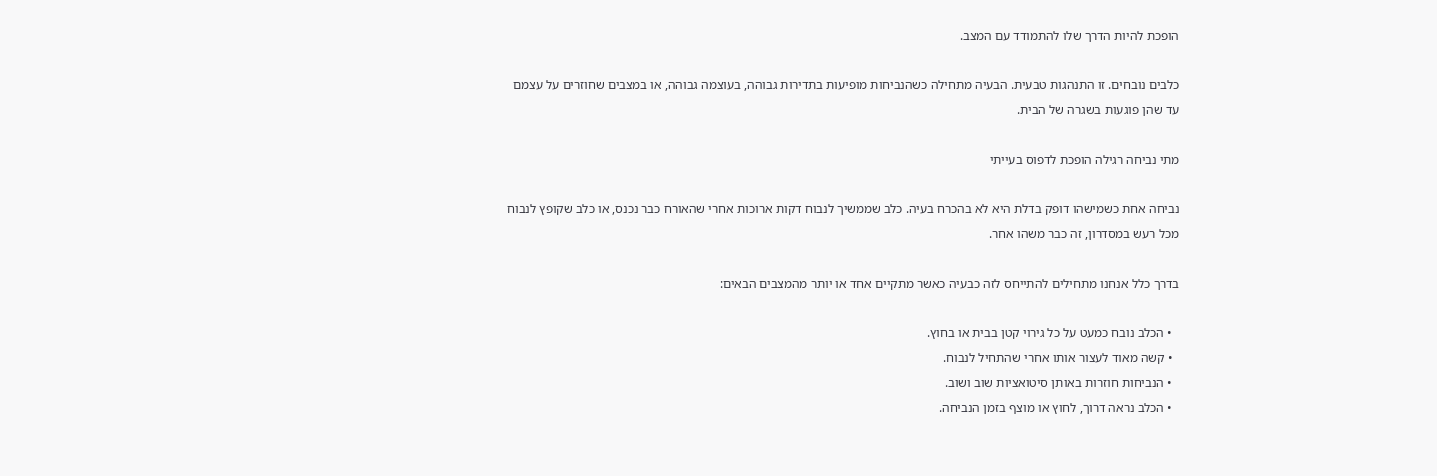הופכת להיות הדרך שלו להתמודד עם המצב.

כלבים נובחים. זו התנהגות טבעית. הבעיה מתחילה כשהנביחות מופיעות בתדירות גבוהה, בעוצמה גבוהה, או במצבים שחוזרים על עצמם עד שהן פוגעות בשגרה של הבית.

מתי נביחה רגילה הופכת לדפוס בעייתי

נביחה אחת כשמישהו דופק בדלת היא לא בהכרח בעיה. כלב שממשיך לנבוח דקות ארוכות אחרי שהאורח כבר נכנס, או כלב שקופץ לנבוח מכל רעש במסדרון, זה כבר משהו אחר.

בדרך כלל אנחנו מתחילים להתייחס לזה כבעיה כאשר מתקיים אחד או יותר מהמצבים הבאים:

  • הכלב נובח כמעט על כל גירוי קטן בבית או בחוץ.
  • קשה מאוד לעצור אותו אחרי שהתחיל לנבוח.
  • הנביחות חוזרות באותן סיטואציות שוב ושוב.
  • הכלב נראה דרוך, לחוץ או מוצף בזמן הנביחה.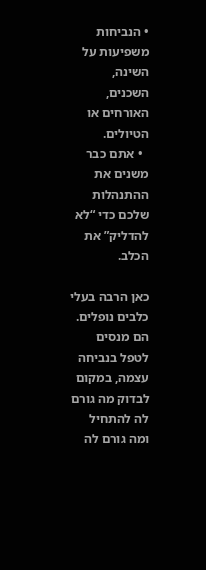• הנביחות משפיעות על השינה, השכנים, האורחים או הטיולים.
  • אתם כבר משנים את ההתנהלות שלכם כדי “לא להדליק” את הכלב.

כאן הרבה בעלי כלבים נופלים. הם מנסים לטפל בנביחה עצמה, במקום לבדוק מה גורם לה להתחיל ומה גורם לה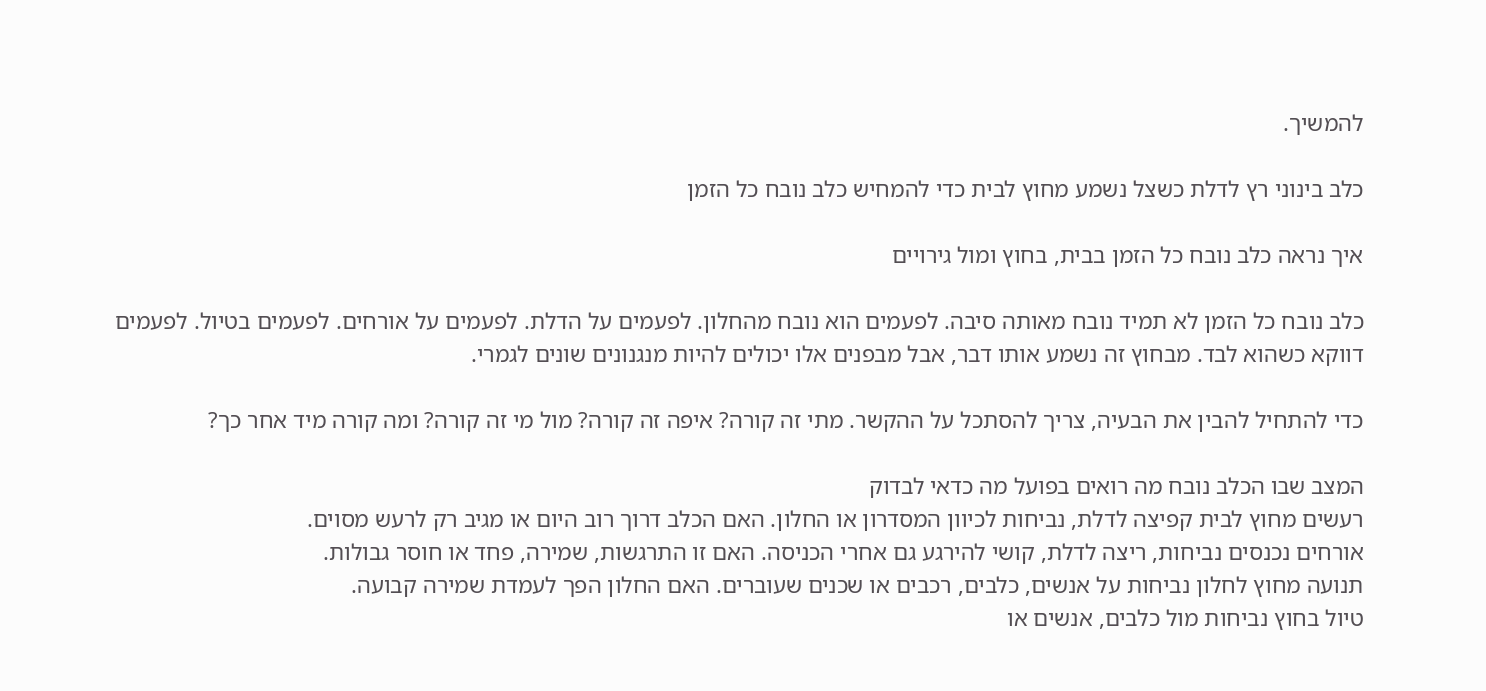להמשיך.

כלב בינוני רץ לדלת כשצל נשמע מחוץ לבית כדי להמחיש כלב נובח כל הזמן

איך נראה כלב נובח כל הזמן בבית, בחוץ ומול גירויים

כלב נובח כל הזמן לא תמיד נובח מאותה סיבה. לפעמים הוא נובח מהחלון. לפעמים על הדלת. לפעמים על אורחים. לפעמים בטיול. לפעמים דווקא כשהוא לבד. מבחוץ זה נשמע אותו דבר, אבל מבפנים אלו יכולים להיות מנגנונים שונים לגמרי.

כדי להתחיל להבין את הבעיה, צריך להסתכל על ההקשר. מתי זה קורה? איפה זה קורה? מול מי זה קורה? ומה קורה מיד אחר כך?

המצב שבו הכלב נובח מה רואים בפועל מה כדאי לבדוק
רעשים מחוץ לבית קפיצה לדלת, נביחות לכיוון המסדרון או החלון. האם הכלב דרוך רוב היום או מגיב רק לרעש מסוים.
אורחים נכנסים נביחות, ריצה לדלת, קושי להירגע גם אחרי הכניסה. האם זו התרגשות, שמירה, פחד או חוסר גבולות.
תנועה מחוץ לחלון נביחות על אנשים, כלבים, רכבים או שכנים שעוברים. האם החלון הפך לעמדת שמירה קבועה.
טיול בחוץ נביחות מול כלבים, אנשים או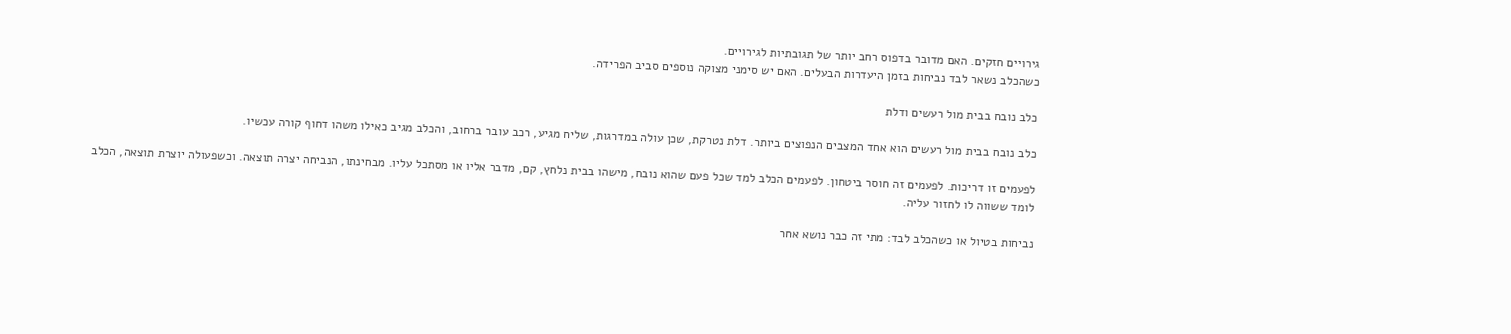גירויים חזקים. האם מדובר בדפוס רחב יותר של תגובתיות לגירויים.
כשהכלב נשאר לבד נביחות בזמן היעדרות הבעלים. האם יש סימני מצוקה נוספים סביב הפרידה.

כלב נובח בבית מול רעשים ודלת

כלב נובח בבית מול רעשים הוא אחד המצבים הנפוצים ביותר. דלת נטרקת, שכן עולה במדרגות, שליח מגיע, רכב עובר ברחוב, והכלב מגיב כאילו משהו דחוף קורה עכשיו.

לפעמים זו דריכות. לפעמים זה חוסר ביטחון. לפעמים הכלב למד שכל פעם שהוא נובח, מישהו בבית נלחץ, קם, מדבר אליו או מסתכל עליו. מבחינתו, הנביחה יצרה תוצאה. וכשפעולה יוצרת תוצאה, הכלב לומד ששווה לו לחזור עליה.

נביחות בטיול או כשהכלב לבד: מתי זה כבר נושא אחר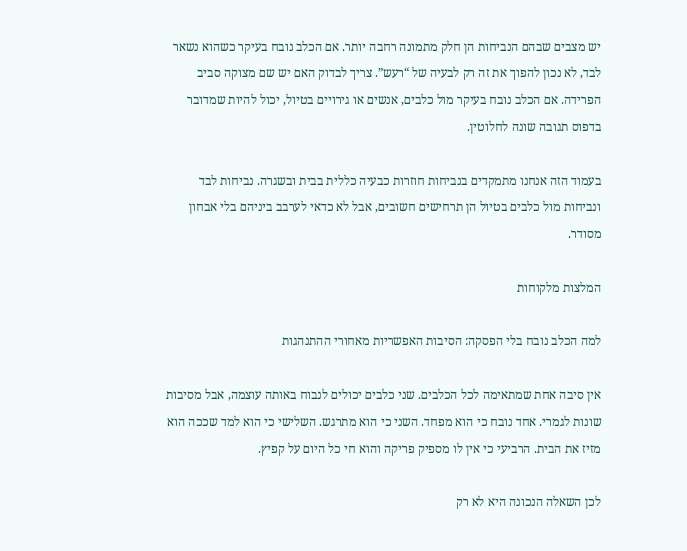יש מצבים שבהם הנביחות הן חלק מתמונה רחבה יותר. אם הכלב נובח בעיקר כשהוא נשאר לבד, לא נכון להפוך את זה רק לבעיה של “רעש”. צריך לבדוק האם יש שם מצוקה סביב הפרידה. אם הכלב נובח בעיקר מול כלבים, אנשים או גירויים בטיול, יכול להיות שמדובר בדפוס תגובה שונה לחלוטין.

בעמוד הזה אנחנו מתמקדים בנביחות חוזרות כבעיה כללית בבית ובשגרה. נביחות לבד ונביחות מול כלבים בטיול הן תרחישים חשובים, אבל לא כדאי לערבב ביניהם בלי אבחון מסודר.

המלצות מלקוחות

למה הכלב נובח בלי הפסקה: הסיבות האפשריות מאחורי ההתנהגות

אין סיבה אחת שמתאימה לכל הכלבים. שני כלבים יכולים לנבוח באותה עוצמה, אבל מסיבות שונות לגמרי. אחד נובח כי הוא מפחד. השני כי הוא מתרגש. השלישי כי הוא למד שככה הוא מזיז את הבית. הרביעי כי אין לו מספיק פריקה והוא חי כל היום על קפיץ.

לכן השאלה הנכונה היא לא רק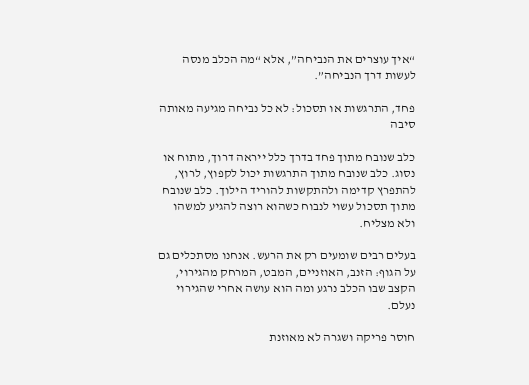“איך עוצרים את הנביחה”, אלא “מה הכלב מנסה לעשות דרך הנביחה”.

פחד, התרגשות או תסכול: לא כל נביחה מגיעה מאותה סיבה

כלב שנובח מתוך פחד בדרך כלל ייראה דרוך, מתוח או נסוג. כלב שנובח מתוך התרגשות יכול לקפוץ, לרוץ, להתפרץ קדימה ולהתקשות להוריד הילוך. כלב שנובח מתוך תסכול עשוי לנבוח כשהוא רוצה להגיע למשהו ולא מצליח.

בעלים רבים שומעים רק את הרעש. אנחנו מסתכלים גם על הגוף: הזנב, האוזניים, המבט, המרחק מהגירוי, הקצב שבו הכלב נרגע ומה הוא עושה אחרי שהגירוי נעלם.

חוסר פריקה ושגרה לא מאוזנת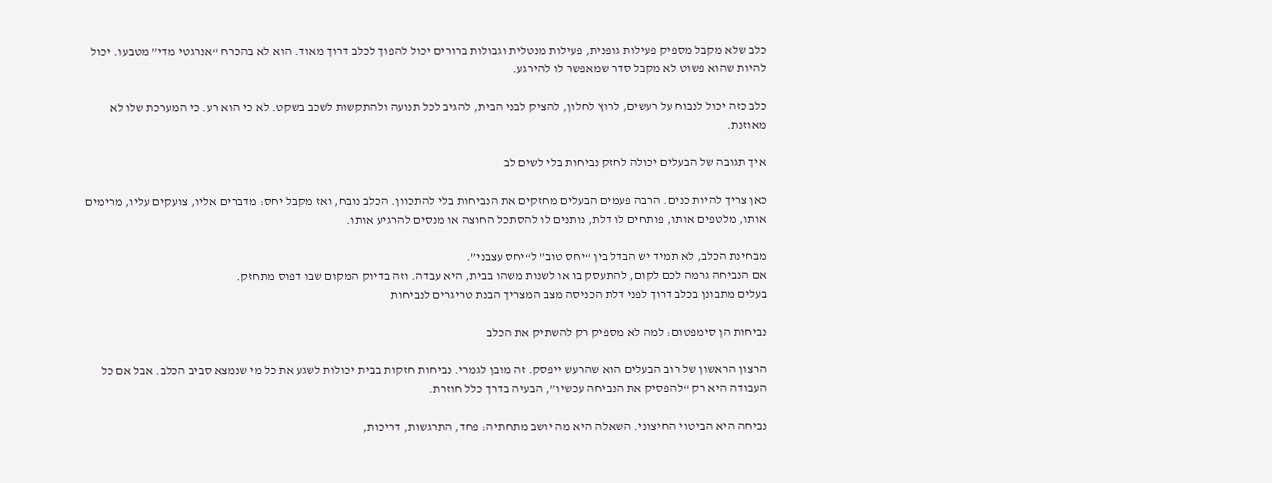כלב שלא מקבל מספיק פעילות גופנית, פעילות מנטלית וגבולות ברורים יכול להפוך לכלב דרוך מאוד. הוא לא בהכרח “אנרגטי מדי” מטבעו. יכול להיות שהוא פשוט לא מקבל סדר שמאפשר לו להירגע.

כלב כזה יכול לנבוח על רעשים, לרוץ לחלון, להציק לבני הבית, להגיב לכל תנועה ולהתקשות לשכב בשקט. לא כי הוא רע. כי המערכת שלו לא מאוזנת.

איך תגובה של הבעלים יכולה לחזק נביחות בלי לשים לב

כאן צריך להיות כנים. הרבה פעמים הבעלים מחזקים את הנביחות בלי להתכוון. הכלב נובח, ואז מקבל יחס: מדברים אליו, צועקים עליו, מרימים אותו, מלטפים אותו, פותחים לו דלת, נותנים לו להסתכל החוצה או מנסים להרגיע אותו.

מבחינת הכלב, לא תמיד יש הבדל בין “יחס טוב” ל“יחס עצבני”.
אם הנביחה גרמה לכם לקום, להתעסק בו או לשנות משהו בבית, היא עבדה. וזה בדיוק המקום שבו דפוס מתחזק.
בעלים מתבונן בכלב דרוך לפני דלת הכניסה מצב המצריך הבנת טריגרים לנביחות

נביחות הן סימפטום: למה לא מספיק רק להשתיק את הכלב

הרצון הראשון של רוב הבעלים הוא שהרעש ייפסק. זה מובן לגמרי. נביחות חזקות בבית יכולות לשגע את כל מי שנמצא סביב הכלב. אבל אם כל העבודה היא רק “להפסיק את הנביחה עכשיו”, הבעיה בדרך כלל חוזרת.

נביחה היא הביטוי החיצוני. השאלה היא מה יושב מתחתיה: פחד, התרגשות, דריכות,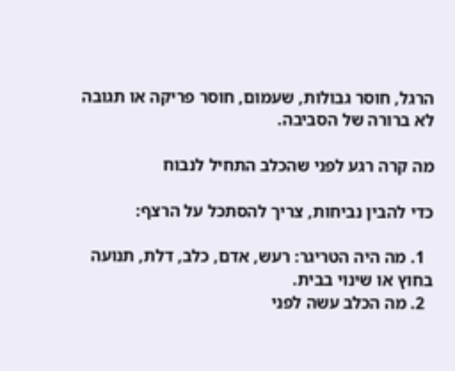הרגל, חוסר גבולות, שעמום, חוסר פריקה או תגובה לא ברורה של הסביבה.

מה קרה רגע לפני שהכלב התחיל לנבוח

כדי להבין נביחות, צריך להסתכל על הרצף:

  1. מה היה הטריגר: רעש, אדם, כלב, דלת, תנועה בחוץ או שינוי בבית.
  2. מה הכלב עשה לפני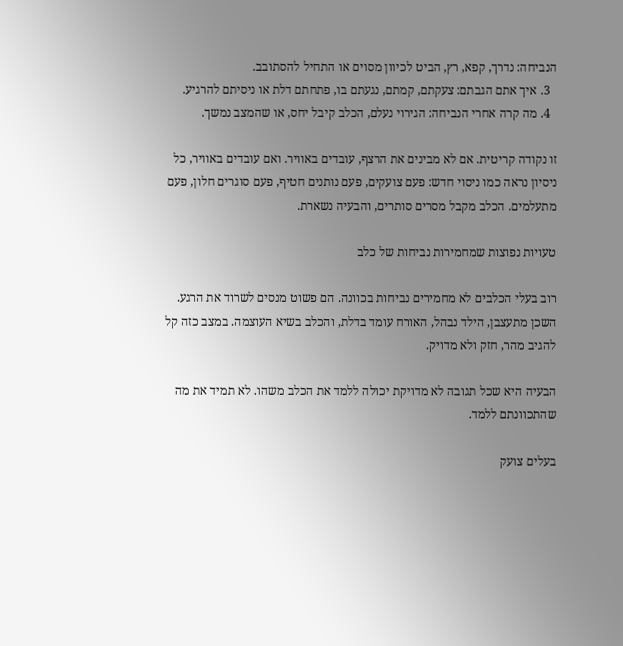הנביחה: נדרך, קפא, רץ, הביט לכיוון מסוים או התחיל להסתובב.
  3. איך אתם הגבתם: צעקתם, קמתם, נגעתם בו, פתחתם דלת או ניסיתם להרגיע.
  4. מה קרה אחרי הנביחה: הגירוי נעלם, הכלב קיבל יחס, או שהמצב נמשך.

זו נקודה קריטית. אם לא מבינים את הרצף, עובדים באוויר. ואם עובדים באוויר, כל ניסיון נראה כמו ניסוי חדש: פעם צועקים, פעם נותנים חטיף, פעם סוגרים חלון, פעם מתעלמים. הכלב מקבל מסרים סותרים, והבעיה נשארת.

טעויות נפוצות שמחמירות נביחות של כלב

רוב בעלי הכלבים לא מחמירים נביחות בכוונה. הם פשוט מנסים לשרוד את הרגע. השכן מתעצבן, הילד נבהל, האורח עומד בדלת, והכלב בשיא העוצמה. במצב כזה קל להגיב מהר, חזק ולא מדויק.

הבעיה היא שכל תגובה לא מדויקת יכולה ללמד את הכלב משהו. לא תמיד את מה שהתכוונתם ללמד.

בעלים צועק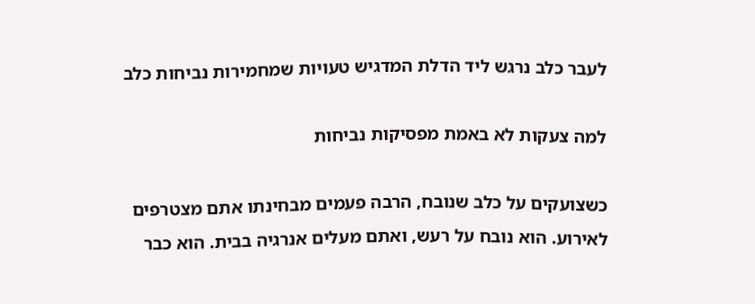לעבר כלב נרגש ליד הדלת המדגיש טעויות שמחמירות נביחות כלב

למה צעקות לא באמת מפסיקות נביחות

כשצועקים על כלב שנובח, הרבה פעמים מבחינתו אתם מצטרפים לאירוע. הוא נובח על רעש, ואתם מעלים אנרגיה בבית. הוא כבר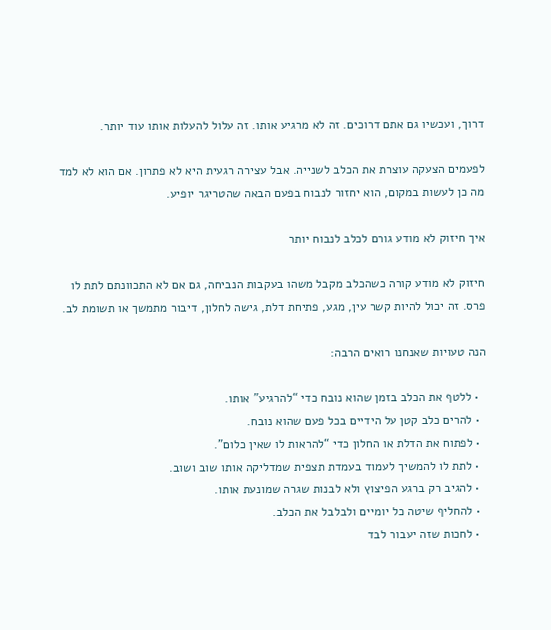דרוך, ועכשיו גם אתם דרוכים. זה לא מרגיע אותו. זה עלול להעלות אותו עוד יותר.

לפעמים הצעקה עוצרת את הכלב לשנייה. אבל עצירה רגעית היא לא פתרון. אם הוא לא למד מה כן לעשות במקום, הוא יחזור לנבוח בפעם הבאה שהטריגר יופיע.

איך חיזוק לא מודע גורם לכלב לנבוח יותר

חיזוק לא מודע קורה כשהכלב מקבל משהו בעקבות הנביחה, גם אם לא התכוונתם לתת לו פרס. זה יכול להיות קשר עין, מגע, פתיחת דלת, גישה לחלון, דיבור מתמשך או תשומת לב.

הנה טעויות שאנחנו רואים הרבה:

  • ללטף את הכלב בזמן שהוא נובח כדי “להרגיע” אותו.
  • להרים כלב קטן על הידיים בכל פעם שהוא נובח.
  • לפתוח את הדלת או החלון כדי “להראות לו שאין כלום”.
  • לתת לו להמשיך לעמוד בעמדת תצפית שמדליקה אותו שוב ושוב.
  • להגיב רק ברגע הפיצוץ ולא לבנות שגרה שמונעת אותו.
  • להחליף שיטה כל יומיים ולבלבל את הכלב.
  • לחכות שזה יעבור לבד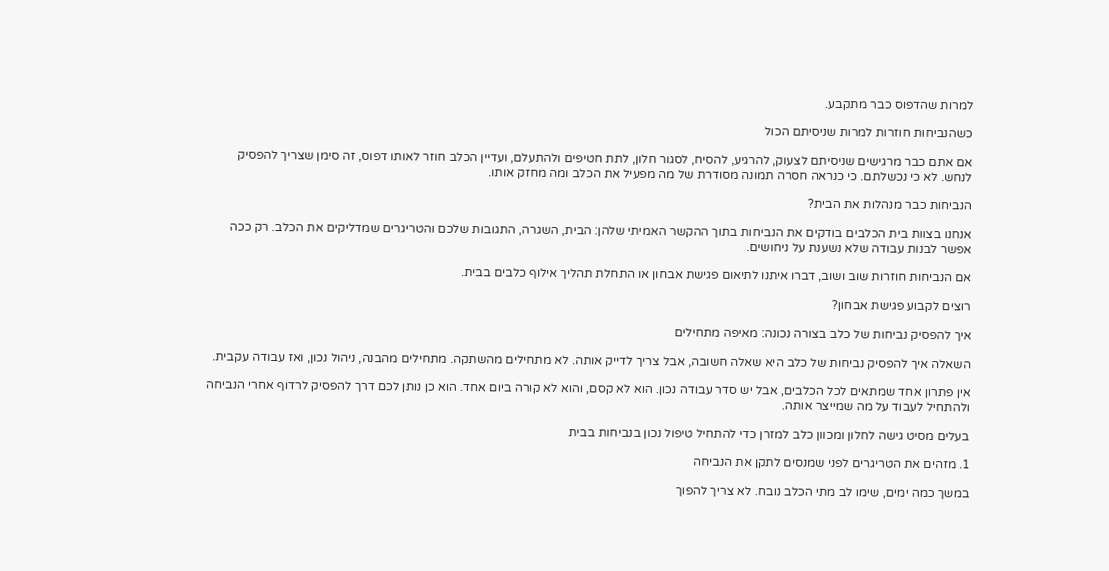למרות שהדפוס כבר מתקבע.

כשהנביחות חוזרות למרות שניסיתם הכול

אם אתם כבר מרגישים שניסיתם לצעוק, להרגיע, להסיח, לסגור חלון, לתת חטיפים ולהתעלם, ועדיין הכלב חוזר לאותו דפוס, זה סימן שצריך להפסיק לנחש. לא כי נכשלתם. כי כנראה חסרה תמונה מסודרת של מה מפעיל את הכלב ומה מחזק אותו.

הנביחות כבר מנהלות את הבית?

אנחנו בצוות בית הכלבים בודקים את הנביחות בתוך ההקשר האמיתי שלהן: הבית, השגרה, התגובות שלכם והטריגרים שמדליקים את הכלב. רק ככה אפשר לבנות עבודה שלא נשענת על ניחושים.

אם הנביחות חוזרות שוב ושוב, דברו איתנו לתיאום פגישת אבחון או התחלת תהליך אילוף כלבים בבית.

רוצים לקבוע פגישת אבחון?

איך להפסיק נביחות של כלב בצורה נכונה: מאיפה מתחילים

השאלה איך להפסיק נביחות של כלב היא שאלה חשובה, אבל צריך לדייק אותה. לא מתחילים מהשתקה. מתחילים מהבנה, ניהול נכון, ואז עבודה עקבית.

אין פתרון אחד שמתאים לכל הכלבים, אבל יש סדר עבודה נכון. הוא לא קסם, והוא לא קורה ביום אחד. הוא כן נותן לכם דרך להפסיק לרדוף אחרי הנביחה ולהתחיל לעבוד על מה שמייצר אותה.

בעלים מסיט גישה לחלון ומכוון כלב למזרן כדי להתחיל טיפול נכון בנביחות בבית

1. מזהים את הטריגרים לפני שמנסים לתקן את הנביחה

במשך כמה ימים, שימו לב מתי הכלב נובח. לא צריך להפוך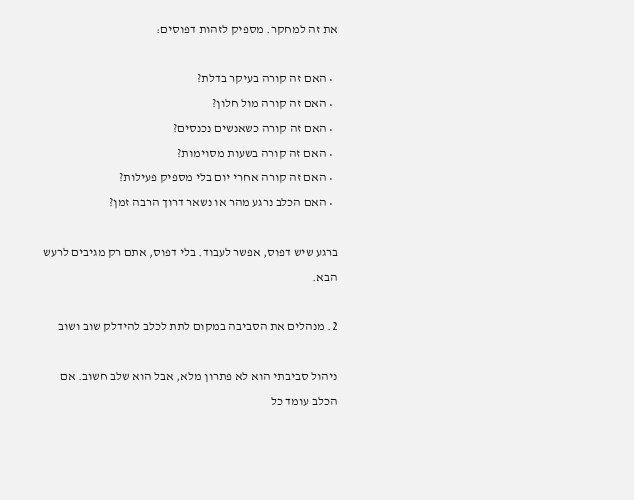את זה למחקר. מספיק לזהות דפוסים:

  • האם זה קורה בעיקר בדלת?
  • האם זה קורה מול חלון?
  • האם זה קורה כשאנשים נכנסים?
  • האם זה קורה בשעות מסוימות?
  • האם זה קורה אחרי יום בלי מספיק פעילות?
  • האם הכלב נרגע מהר או נשאר דרוך הרבה זמן?

ברגע שיש דפוס, אפשר לעבוד. בלי דפוס, אתם רק מגיבים לרעש הבא.

2. מנהלים את הסביבה במקום לתת לכלב להידלק שוב ושוב

ניהול סביבתי הוא לא פתרון מלא, אבל הוא שלב חשוב. אם הכלב עומד כל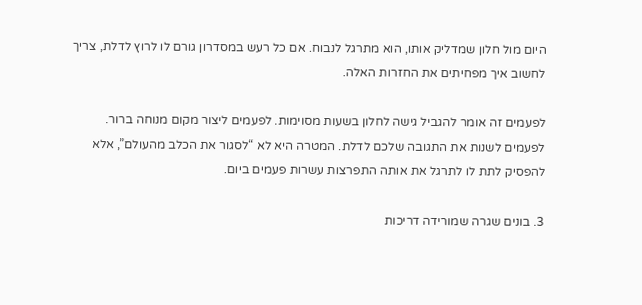היום מול חלון שמדליק אותו, הוא מתרגל לנבוח. אם כל רעש במסדרון גורם לו לרוץ לדלת, צריך לחשוב איך מפחיתים את החזרות האלה.

לפעמים זה אומר להגביל גישה לחלון בשעות מסוימות. לפעמים ליצור מקום מנוחה ברור. לפעמים לשנות את התגובה שלכם לדלת. המטרה היא לא “לסגור את הכלב מהעולם”, אלא להפסיק לתת לו לתרגל את אותה התפרצות עשרות פעמים ביום.

3. בונים שגרה שמורידה דריכות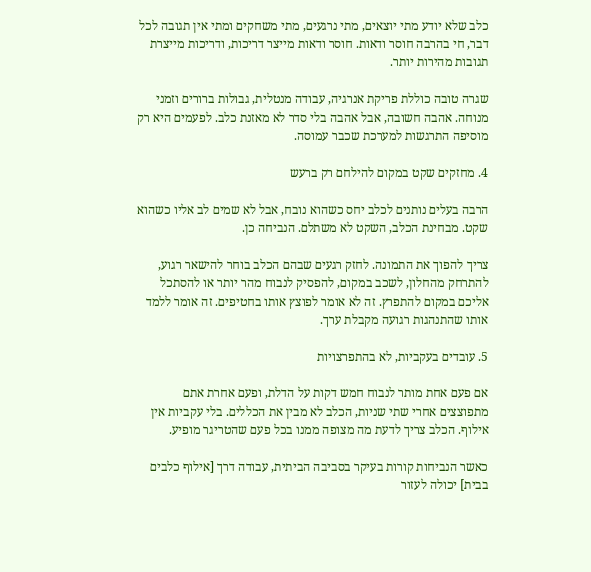כלב שלא יודע מתי יוצאים, מתי נרגעים, מתי משחקים ומתי אין תגובה לכל דבר, חי בהרבה חוסר ודאות. חוסר ודאות מייצר דריכות, ודריכות מייצרת תגובות מהירות יותר.

שגרה טובה כוללת פריקת אנרגיה, עבודה מנטלית, גבולות ברורים וזמני מנוחה. אהבה חשובה, אבל אהבה בלי סדר לא מאזנת כלב. לפעמים היא רק מוסיפה התרגשות למערכת שכבר עמוסה.

4. מחזקים שקט במקום להילחם רק ברעש

הרבה בעלים נותנים לכלב יחס כשהוא נובח, אבל לא שמים לב אליו כשהוא שקט. מבחינת הכלב, השקט לא משתלם. הנביחה כן.

צריך להפוך את התמונה. לחזק רגעים שבהם הכלב בוחר להישאר רגוע, להתרחק מהחלון, לשכב במקום, להפסיק לנבוח מהר יותר או להסתכל אליכם במקום להתפרץ. זה לא אומר לפוצץ אותו בחטיפים. זה אומר ללמד אותו שהתנהגות רגועה מקבלת ערך.

5. עובדים בעקביות, לא בהתפרצויות

אם פעם אחת מותר לנבוח חמש דקות על הדלת, ופעם אחרת אתם מתפוצצים אחרי שתי שניות, הכלב לא מבין את הכללים. בלי עקביות אין אילוף. הכלב צריך לדעת מה מצופה ממנו בכל פעם שהטריגר מופיע.

כאשר הנביחות קורות בעיקר בסביבה הביתית, עבודה דרך [אילוף כלבים בבית] יכולה לעזור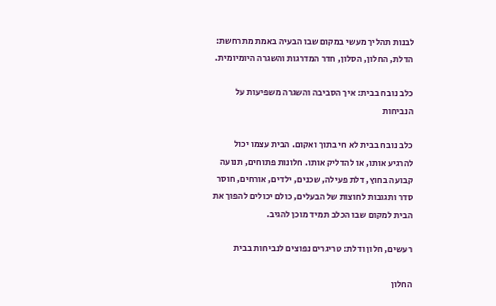לבנות תהליך מעשי במקום שבו הבעיה באמת מתרחשת: הדלת, החלון, הסלון, חדר המדרגות והשגרה היומיומית.

כלב נובח בבית: איך הסביבה והשגרה משפיעות על הנביחות

כלב נובח בבית לא חי בתוך ואקום. הבית עצמו יכול להרגיע אותו, או להדליק אותו. חלונות פתוחים, תנועה קבועה בחוץ, דלת פעילה, שכנים, ילדים, אורחים, חוסר סדר ותגובות לחוצות של הבעלים, כולם יכולים להפוך את הבית למקום שבו הכלב תמיד מוכן להגיב.

רעשים, חלון ודלת: טריגרים נפוצים לנביחות בבית

החלון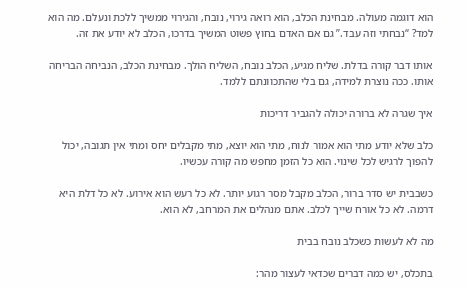הוא דוגמה מעולה. מבחינת הכלב, הוא רואה גירוי, נובח, והגירוי ממשיך ללכת ונעלם. מה הוא למד? “נבחתי וזה עבד.” גם אם האדם בחוץ פשוט המשיך בדרכו, הכלב לא יודע את זה.

אותו דבר קורה בדלת. שליח מגיע, הכלב נובח, השליח הולך. מבחינת הכלב, הנביחה הבריחה אותו. ככה נוצרת למידה, גם בלי שהתכוונתם ללמד.

איך שגרה לא ברורה יכולה להגביר דריכות

כלב שלא יודע מתי הוא אמור לנוח, מתי הוא יוצא, מתי מקבלים יחס ומתי אין תגובה, יכול להפוך לרגיש לכל שינוי. הוא כל הזמן מחפש מה קורה עכשיו.

כשבבית יש סדר ברור, הכלב מקבל מסר רגוע יותר. לא כל רעש הוא אירוע. לא כל דלת היא דרמה. לא כל אורח שייך לכלב. אתם מנהלים את המרחב, לא הוא.

מה לא לעשות כשכלב נובח בבית

בתכלס, יש כמה דברים שכדאי לעצור מהר: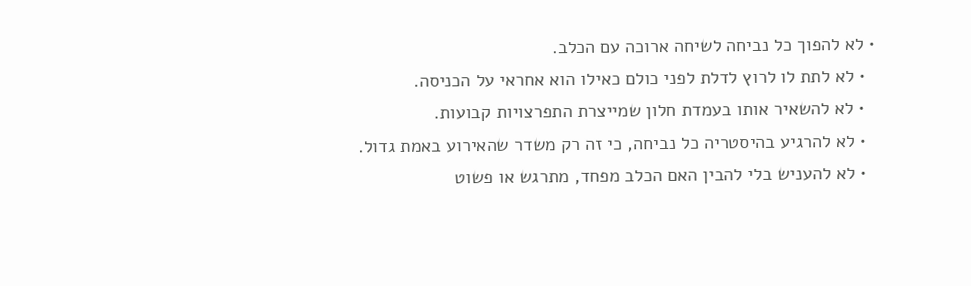• לא להפוך כל נביחה לשיחה ארוכה עם הכלב.
  • לא לתת לו לרוץ לדלת לפני כולם כאילו הוא אחראי על הכניסה.
  • לא להשאיר אותו בעמדת חלון שמייצרת התפרצויות קבועות.
  • לא להרגיע בהיסטריה כל נביחה, כי זה רק משדר שהאירוע באמת גדול.
  • לא להעניש בלי להבין האם הכלב מפחד, מתרגש או פשוט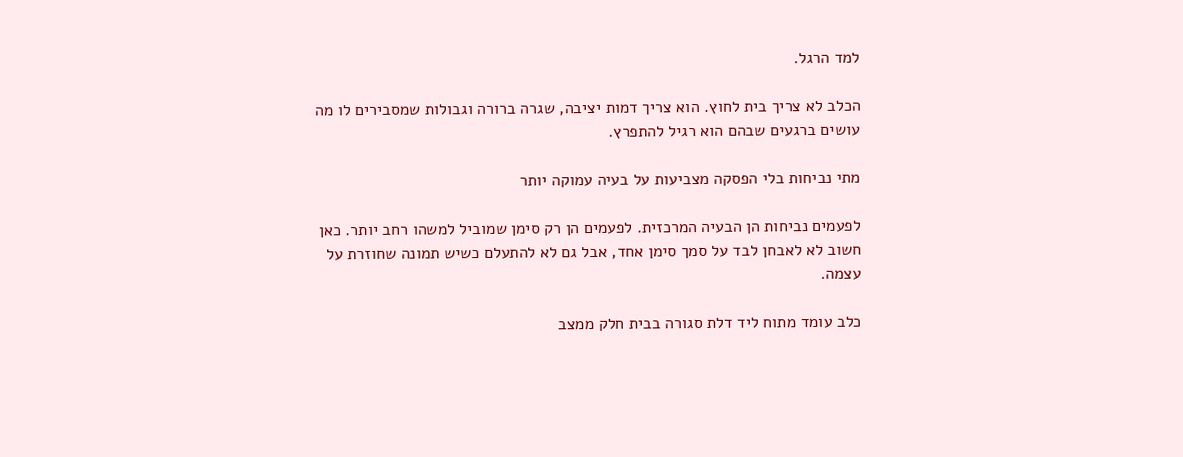למד הרגל.

הכלב לא צריך בית לחוץ. הוא צריך דמות יציבה, שגרה ברורה וגבולות שמסבירים לו מה עושים ברגעים שבהם הוא רגיל להתפרץ.

מתי נביחות בלי הפסקה מצביעות על בעיה עמוקה יותר

לפעמים נביחות הן הבעיה המרכזית. לפעמים הן רק סימן שמוביל למשהו רחב יותר. כאן חשוב לא לאבחן לבד על סמך סימן אחד, אבל גם לא להתעלם כשיש תמונה שחוזרת על עצמה.

כלב עומד מתוח ליד דלת סגורה בבית חלק ממצב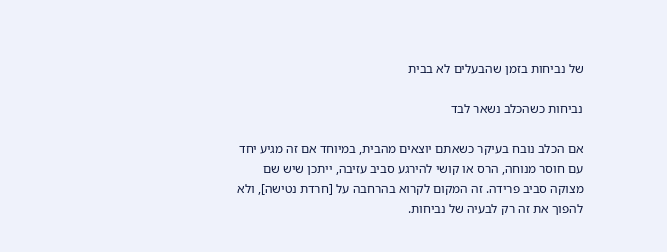של נביחות בזמן שהבעלים לא בבית

נביחות כשהכלב נשאר לבד

אם הכלב נובח בעיקר כשאתם יוצאים מהבית, במיוחד אם זה מגיע יחד עם חוסר מנוחה, הרס או קושי להירגע סביב עזיבה, ייתכן שיש שם מצוקה סביב פרידה. זה המקום לקרוא בהרחבה על [חרדת נטישה], ולא להפוך את זה רק לבעיה של נביחות.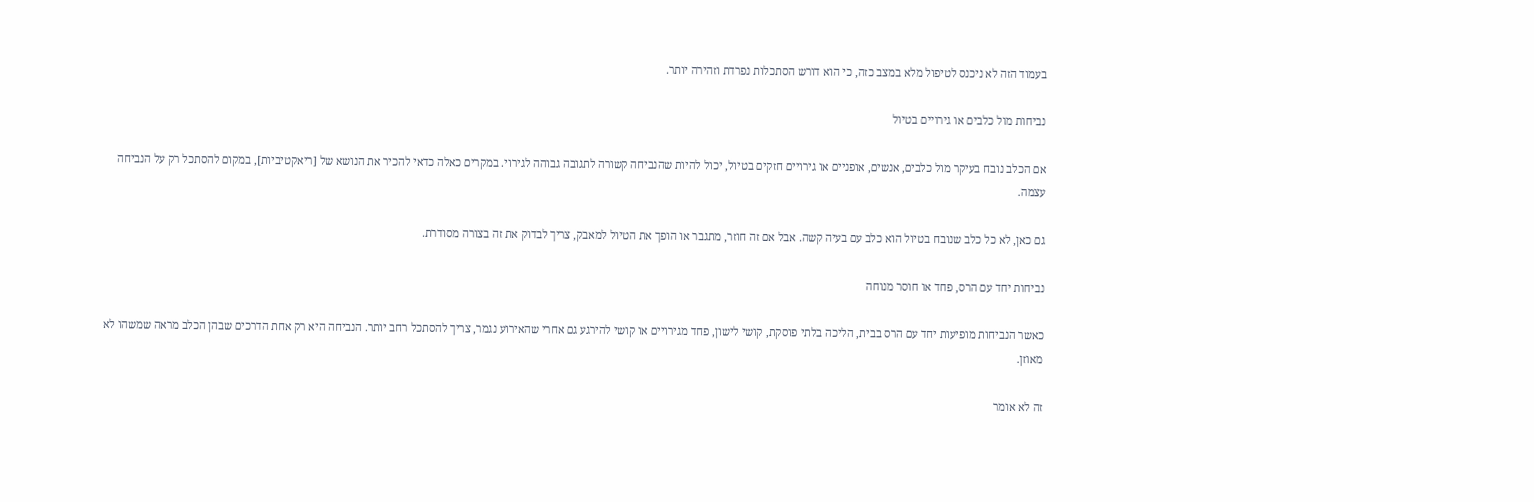בעמוד הזה לא ניכנס לטיפול מלא במצב כזה, כי הוא דורש הסתכלות נפרדת וזהירה יותר.

נביחות מול כלבים או גירויים בטיול

אם הכלב נובח בעיקר מול כלבים, אנשים, אופניים או גירויים חזקים בטיול, יכול להיות שהנביחה קשורה לתגובה גבוהה לגירוי. במקרים כאלה כדאי להכיר את הנושא של [ריאקטיביות], במקום להסתכל רק על הנביחה עצמה.

גם כאן, לא כל כלב שנובח בטיול הוא כלב עם בעיה קשה. אבל אם זה חוזר, מתגבר או הופך את הטיול למאבק, צריך לבדוק את זה בצורה מסודרת.

נביחות יחד עם הרס, פחד או חוסר מנוחה

כאשר הנביחות מופיעות יחד עם הרס בבית, הליכה בלתי פוסקת, קושי לישון, פחד מגירויים או קושי להירגע גם אחרי שהאירוע נגמר, צריך להסתכל רחב יותר. הנביחה היא רק אחת הדרכים שבהן הכלב מראה שמשהו לא מאוזן.

זה לא אומר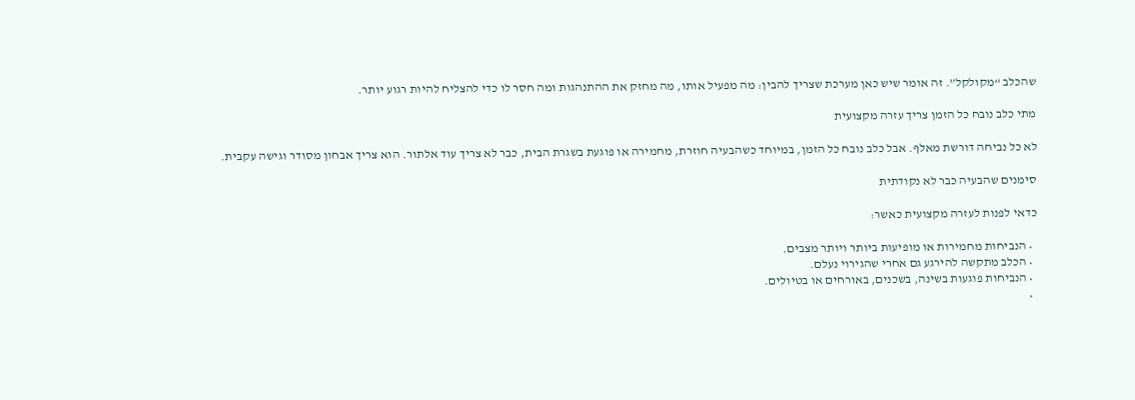שהכלב “מקולקל”. זה אומר שיש כאן מערכת שצריך להבין: מה מפעיל אותו, מה מחזק את ההתנהגות ומה חסר לו כדי להצליח להיות רגוע יותר.

מתי כלב נובח כל הזמן צריך עזרה מקצועית

לא כל נביחה דורשת מאלף. אבל כלב נובח כל הזמן, במיוחד כשהבעיה חוזרת, מחמירה או פוגעת בשגרת הבית, כבר לא צריך עוד אלתור. הוא צריך אבחון מסודר וגישה עקבית.

סימנים שהבעיה כבר לא נקודתית

כדאי לפנות לעזרה מקצועית כאשר:

  • הנביחות מחמירות או מופיעות ביותר ויותר מצבים.
  • הכלב מתקשה להירגע גם אחרי שהגירוי נעלם.
  • הנביחות פוגעות בשינה, בשכנים, באורחים או בטיולים.
  •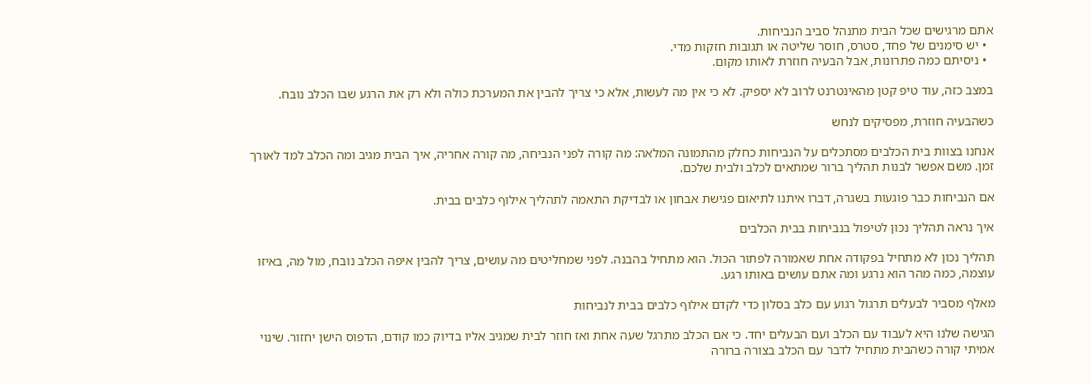אתם מרגישים שכל הבית מתנהל סביב הנביחות.
  • יש סימנים של פחד, סטרס, חוסר שליטה או תגובות חזקות מדי.
  • ניסיתם כמה פתרונות, אבל הבעיה חוזרת לאותו מקום.

במצב כזה, עוד טיפ קטן מהאינטרנט לרוב לא יספיק. לא כי אין מה לעשות, אלא כי צריך להבין את המערכת כולה ולא רק את הרגע שבו הכלב נובח.

כשהבעיה חוזרת, מפסיקים לנחש

אנחנו בצוות בית הכלבים מסתכלים על הנביחות כחלק מהתמונה המלאה: מה קורה לפני הנביחה, מה קורה אחריה, איך הבית מגיב ומה הכלב למד לאורך זמן. משם אפשר לבנות תהליך ברור שמתאים לכלב ולבית שלכם.

אם הנביחות כבר פוגעות בשגרה, דברו איתנו לתיאום פגישת אבחון או לבדיקת התאמה לתהליך אילוף כלבים בבית.

איך נראה תהליך נכון לטיפול בנביחות בבית הכלבים

תהליך נכון לא מתחיל בפקודה אחת שאמורה לפתור הכול. הוא מתחיל בהבנה. לפני שמחליטים מה עושים, צריך להבין איפה הכלב נובח, מול מה, באיזו עוצמה, כמה מהר הוא נרגע ומה אתם עושים באותו רגע.

מאלף מסביר לבעלים תרגול רגוע עם כלב בסלון כדי לקדם אילוף כלבים בבית לנביחות

הגישה שלנו היא לעבוד עם הכלב ועם הבעלים יחד. כי אם הכלב מתרגל שעה אחת ואז חוזר לבית שמגיב אליו בדיוק כמו קודם, הדפוס הישן יחזור. שינוי אמיתי קורה כשהבית מתחיל לדבר עם הכלב בצורה ברורה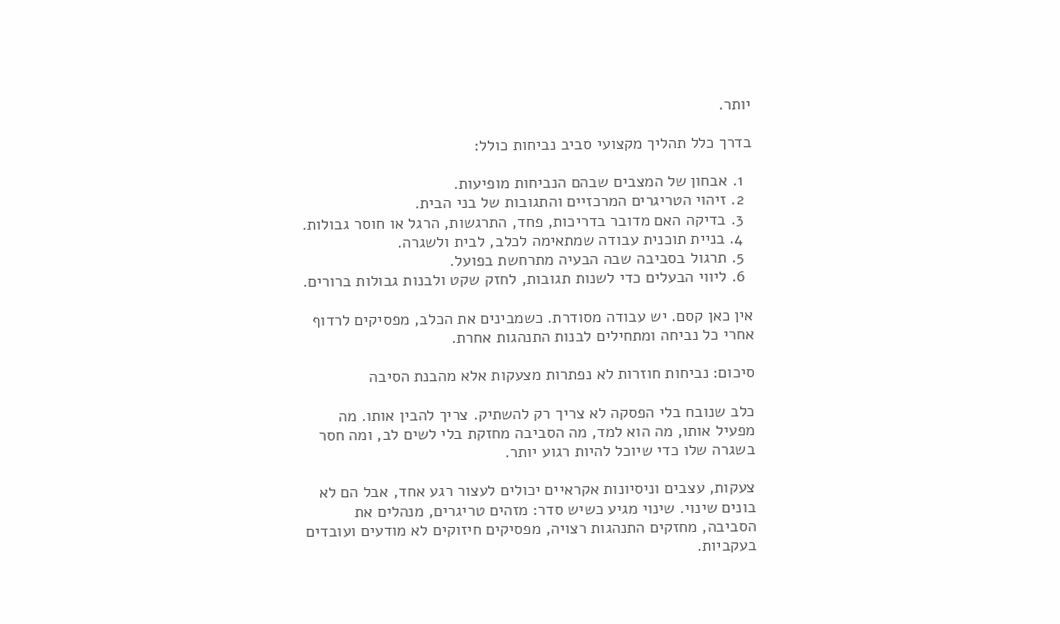יותר.

בדרך כלל תהליך מקצועי סביב נביחות כולל:

  1. אבחון של המצבים שבהם הנביחות מופיעות.
  2. זיהוי הטריגרים המרכזיים והתגובות של בני הבית.
  3. בדיקה האם מדובר בדריכות, פחד, התרגשות, הרגל או חוסר גבולות.
  4. בניית תוכנית עבודה שמתאימה לכלב, לבית ולשגרה.
  5. תרגול בסביבה שבה הבעיה מתרחשת בפועל.
  6. ליווי הבעלים כדי לשנות תגובות, לחזק שקט ולבנות גבולות ברורים.

אין כאן קסם. יש עבודה מסודרת. כשמבינים את הכלב, מפסיקים לרדוף אחרי כל נביחה ומתחילים לבנות התנהגות אחרת.

סיכום: נביחות חוזרות לא נפתרות מצעקות אלא מהבנת הסיבה

כלב שנובח בלי הפסקה לא צריך רק להשתיק. צריך להבין אותו. מה מפעיל אותו, מה הוא למד, מה הסביבה מחזקת בלי לשים לב, ומה חסר בשגרה שלו כדי שיוכל להיות רגוע יותר.

צעקות, עצבים וניסיונות אקראיים יכולים לעצור רגע אחד, אבל הם לא בונים שינוי. שינוי מגיע כשיש סדר: מזהים טריגרים, מנהלים את הסביבה, מחזקים התנהגות רצויה, מפסיקים חיזוקים לא מודעים ועובדים בעקביות.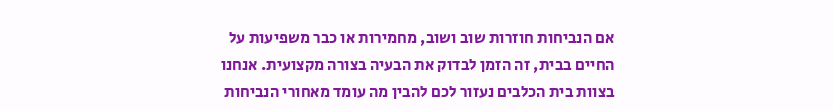אם הנביחות חוזרות שוב ושוב, מחמירות או כבר משפיעות על החיים בבית, זה הזמן לבדוק את הבעיה בצורה מקצועית. אנחנו בצוות בית הכלבים נעזור לכם להבין מה עומד מאחורי הנביחות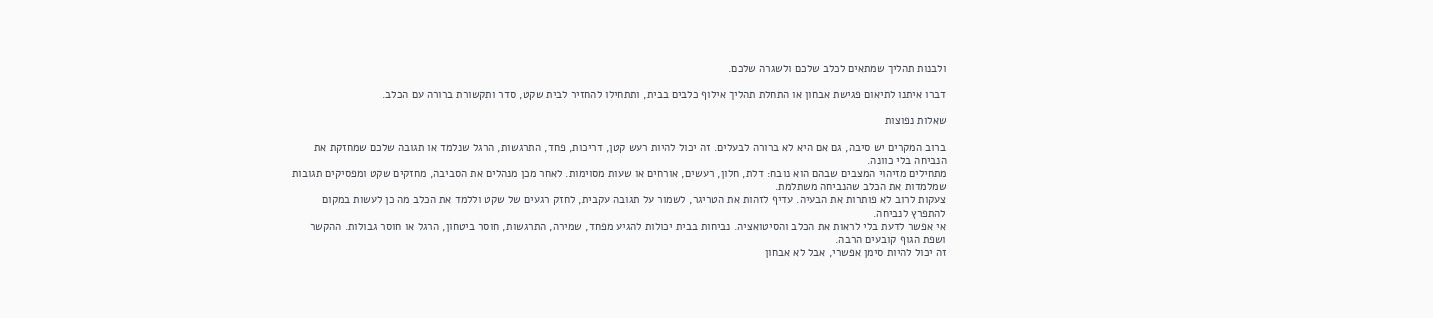ולבנות תהליך שמתאים לכלב שלכם ולשגרה שלכם.

דברו איתנו לתיאום פגישת אבחון או התחלת תהליך אילוף כלבים בבית, ותתחילו להחזיר לבית שקט, סדר ותקשורת ברורה עם הכלב.

שאלות נפוצות

ברוב המקרים יש סיבה, גם אם היא לא ברורה לבעלים. זה יכול להיות רעש קטן, דריכות, פחד, התרגשות, הרגל שנלמד או תגובה שלכם שמחזקת את הנביחה בלי כוונה.
מתחילים מזיהוי המצבים שבהם הוא נובח: דלת, חלון, רעשים, אורחים או שעות מסוימות. לאחר מכן מנהלים את הסביבה, מחזקים שקט ומפסיקים תגובות שמלמדות את הכלב שהנביחה משתלמת.
צעקות לרוב לא פותרות את הבעיה. עדיף לזהות את הטריגר, לשמור על תגובה עקבית, לחזק רגעים של שקט וללמד את הכלב מה כן לעשות במקום להתפרץ לנביחה.
אי אפשר לדעת בלי לראות את הכלב והסיטואציה. נביחות בבית יכולות להגיע מפחד, שמירה, התרגשות, חוסר ביטחון, הרגל או חוסר גבולות. ההקשר ושפת הגוף קובעים הרבה.
זה יכול להיות סימן אפשרי, אבל לא אבחון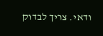ודאי. צריך לבדוק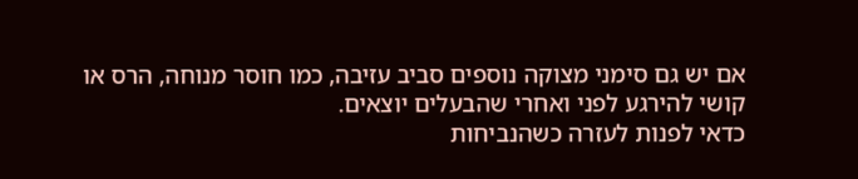אם יש גם סימני מצוקה נוספים סביב עזיבה, כמו חוסר מנוחה, הרס או קושי להירגע לפני ואחרי שהבעלים יוצאים.
כדאי לפנות לעזרה כשהנביחות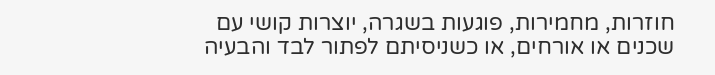חוזרות, מחמירות, פוגעות בשגרה, יוצרות קושי עם שכנים או אורחים, או כשניסיתם לפתור לבד והבעיה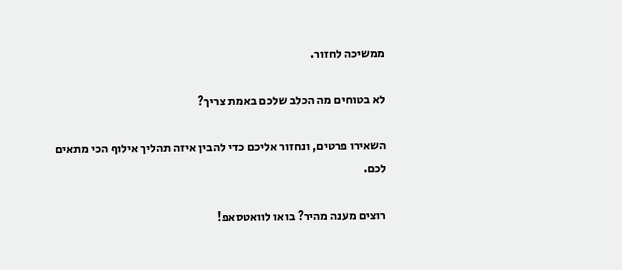ממשיכה לחזור.

לא בטוחים מה הכלב שלכם באמת צריך?

השאירו פרטים, ונחזור אליכם כדי להבין איזה תהליך אילוף הכי מתאים לכם.

רוצים מענה מהיר? בואו לוואטסאפ!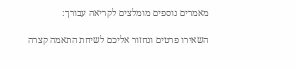מאמרים נוספים מומלצים לקריאה עבורך:

השאירו פרטים ונחזור אליכם לשיחת התאמה קצרה